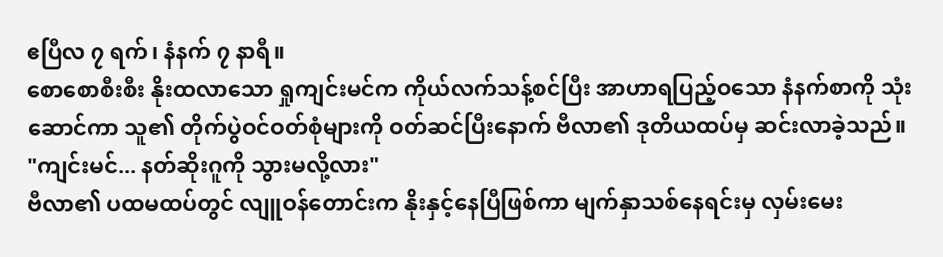ဧပြီလ ၇ ရက်၊ နံနက် ၇ နာရီ။
စောစောစီးစီး နိုးထလာသော ရှုကျင်းမင်က ကိုယ်လက်သန့်စင်ပြီး အာဟာရပြည့်ဝသော နံနက်စာကို သုံးဆောင်ကာ သူ၏ တိုက်ပွဲဝင်ဝတ်စုံများကို ဝတ်ဆင်ပြီးနောက် ဗီလာ၏ ဒုတိယထပ်မှ ဆင်းလာခဲ့သည်။
"ကျင်းမင်... နတ်ဆိုးဂူကို သွားမလို့လား"
ဗီလာ၏ ပထမထပ်တွင် လျူဝန်တောင်းက နိုးနှင့်နေပြီဖြစ်ကာ မျက်နှာသစ်နေရင်းမှ လှမ်းမေး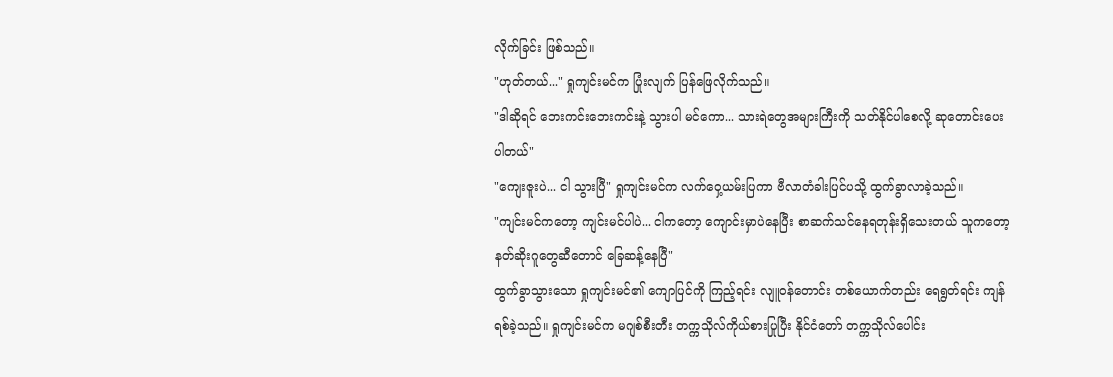လိုက်ခြင်း ဖြစ်သည်။
"ဟုတ်တယ်..." ရှုကျင်းမင်က ပြုံးလျက် ပြန်ဖြေလိုက်သည်။
"ဒါဆိုရင် ဘေးကင်းဘေးကင်းနဲ့ သွားပါ မင်ကော... သားရဲတွေအများကြီးကို သတ်နိုင်ပါစေလို့ ဆုတောင်းပေးပါတယ်"
"ကျေးဇူးပဲ... ငါ သွားပြီ" ရှုကျင်းမင်က လက်ဝှေ့ယမ်းပြကာ ဗီလာတံခါးပြင်ပသို့ ထွက်ခွာလာခဲ့သည်။
"ကျင်းမင်ကတော့ ကျင်းမင်ပါပဲ... ငါကတော့ ကျောင်းမှာပဲနေပြီး စာဆက်သင်နေရတုန်းရှိသေးတယ် သူကတော့ နတ်ဆိုးဂူတွေဆီတောင် ခြေဆန့်နေပြီ"
ထွက်ခွာသွားသော ရှုကျင်းမင်၏ ကျောပြင်ကို ကြည့်ရင်း လျူဝန်တောင်း တစ်ယောက်တည်း ရေရွတ်ရင်း ကျန်ရစ်ခဲ့သည်။ ရှုကျင်းမင်က မဂျစ်စီးတီး တက္ကသိုလ်ကိုယ်စားပြုပြီး နိုင်ငံတော် တက္ကသိုလ်ပေါင်း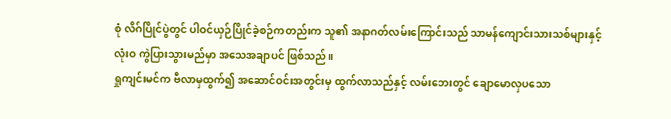စုံ လိဂ်ပြိုင်ပွဲတွင် ပါဝင်ယှဉ်ပြိုင်ခဲ့စဉ်ကတည်းက သူ၏ အနာဂတ်လမ်းကြောင်းသည် သာမန်ကျောင်းသားသစ်များနှင့် လုံးဝ ကွဲပြားသွားမည်မှာ အသေအချာပင် ဖြစ်သည်။
ရှုကျင်းမင်က ဗီလာမှထွက်၍ အဆောင်ဝင်းအတွင်းမှ ထွက်လာသည်နှင့် လမ်းဘေးတွင် ချောမောလှပသော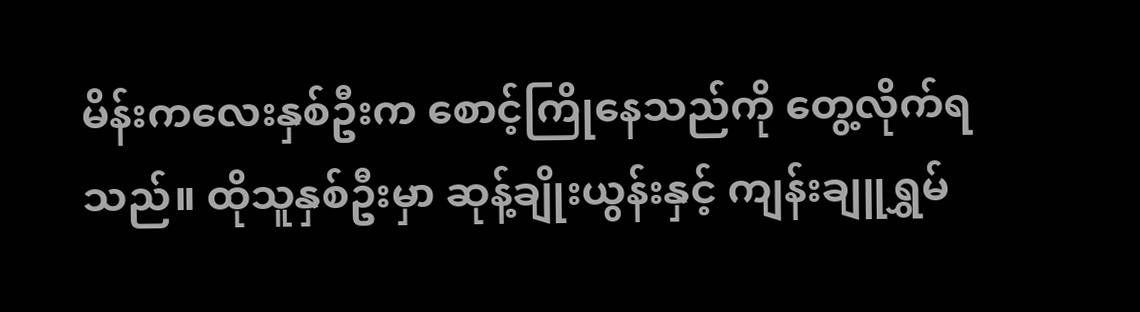မိန်းကလေးနှစ်ဦးက စောင့်ကြိုနေသည်ကို တွေ့လိုက်ရသည်။ ထိုသူနှစ်ဦးမှာ ဆုန့်ချိုးယွန်းနှင့် ကျန်းချူရွှမ်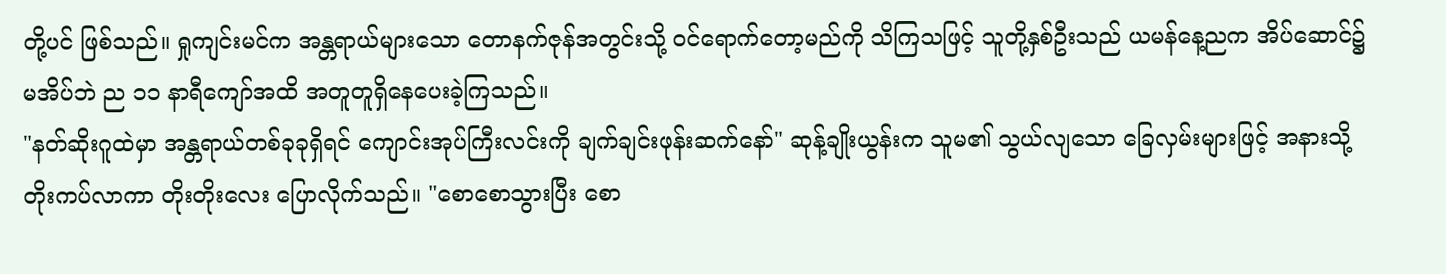တို့ပင် ဖြစ်သည်။ ရှုကျင်းမင်က အန္တရာယ်များသော တောနက်ဇုန်အတွင်းသို့ ဝင်ရောက်တော့မည်ကို သိကြသဖြင့် သူတို့နှစ်ဦးသည် ယမန်နေ့ညက အိပ်ဆောင်၌ မအိပ်ဘဲ ည ၁၁ နာရီကျော်အထိ အတူတူရှိနေပေးခဲ့ကြသည်။
"နတ်ဆိုးဂူထဲမှာ အန္တရာယ်တစ်ခုခုရှိရင် ကျောင်းအုပ်ကြီးလင်းကို ချက်ချင်းဖုန်းဆက်နော်" ဆုန့်ချိုးယွန်းက သူမ၏ သွယ်လျသော ခြေလှမ်းများဖြင့် အနားသို့ တိုးကပ်လာကာ တိုးတိုးလေး ပြောလိုက်သည်။ "စောစောသွားပြီး စော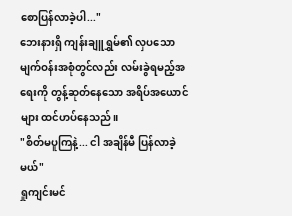စောပြန်လာခဲ့ပါ..."
ဘေးနားရှိ ကျန်းချူရွှမ်၏ လှပသော မျက်ဝန်းအစုံတွင်လည်း လမ်းခွဲရမည့်အရေးကို တွန့်ဆုတ်နေသော အရိပ်အယောင်များ ထင်ဟပ်နေသည်။
"စိတ်မပူကြနဲ့... ငါ အချိန်မီ ပြန်လာခဲ့မယ်"
ရှုကျင်းမင်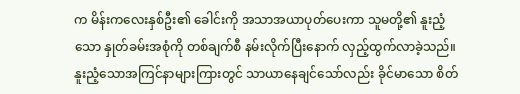က မိန်းကလေးနှစ်ဦး၏ ခေါင်းကို အသာအယာပုတ်ပေးကာ သူမတို့၏ နူးညံ့သော နှုတ်ခမ်းအစုံကို တစ်ချက်စီ နမ်းလိုက်ပြီးနောက် လှည့်ထွက်လာခဲ့သည်။ နူးညံ့သောအကြင်နာများကြားတွင် သာယာနေချင်သော်လည်း ခိုင်မာသော စိတ်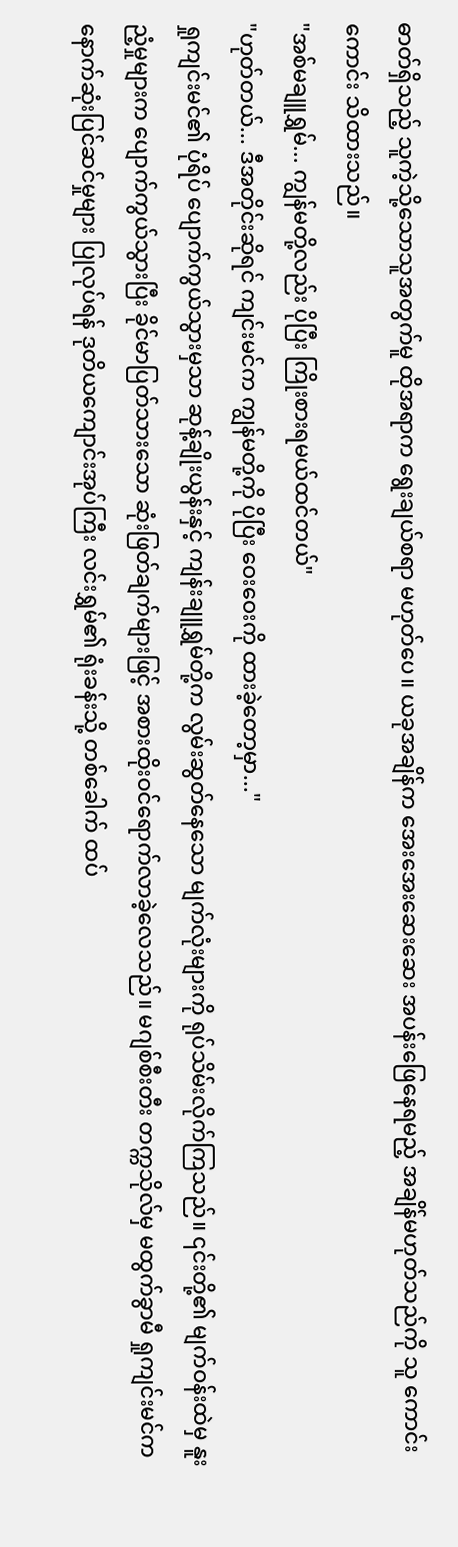ဓာတ်ရှိသည့် သူကဲ့သို့သောသူအတွက်မူ ထိုအရာက ရွေးချယ်စရာ မဟုတ်ပေ။ ယခုအချိန်က အေးအေးဆေးဆေး အပန်းဖြေနေရမည့် အချိန်မဟုတ်သည်ကို သူ ကောင်းကောင်း သိထားသည်။
"အစ်မချူရွှမ်... ကျွန်မတို့လည်း ပိုပြီး ကြိုးစားရမယ်ထင်တယ်"
"ဟုတ်တယ်... ဒီအတိုင်းဆိုရင် ကျင်းမင်က ကျွန်မတို့ကို ပိုပြီး ဝေးဝေးကို ထားခဲ့တော့မှာ..."
ရှုကျင်းမင်၏ ပုံရိပ် ပျောက်ကွယ်သွားမှသာ ဆုန့်ချိုးယွန်းနှင့် ကျန်းချူရွှမ်တို့က လွမ်းဆွတ်နေသော မျက်လုံးများကို ရုပ်သိမ်းလိုက်ကြသည်။ ၎င်းတို့၏ မျက်ဝန်းထဲမှ နူးညံ့မှုများက ပျောက်ကွယ်သွားပြီး ခိုင်မာပြတ်သားသော ဆုံးဖြတ်ချက်များဖြင့် အစားထိုးဝင်ရောက်လာခဲ့လေသည်။ မဂျစ်စီးတီး တက္ကသိုလ်မှ မထွက်ခွာမီ ရှုကျင်းမင်က နောက်ဆုံးပြင်ဆင်မှုများ ပြုလုပ်ရန် ဒုတိယကျောင်းအုပ်ကြီး လင်းရွှမ်၏ ရုံးခန်းသို့ တစ်ခေါက် ထပ်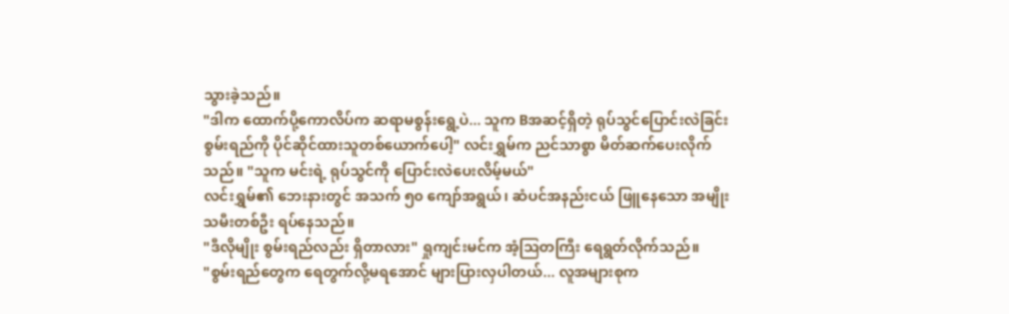သွားခဲ့သည်။
"ဒါက ထောက်ပို့ကောလိပ်က ဆရာမစွန်းရွေ့ပဲ... သူက Bအဆင့်ရှိတဲ့ ရုပ်သွင်ပြောင်းလဲခြင်း စွမ်းရည်ကို ပိုင်ဆိုင်ထားသူတစ်ယောက်ပေါ့" လင်းရွှမ်က ညင်သာစွာ မိတ်ဆက်ပေးလိုက်သည်။ "သူက မင်းရဲ့ ရုပ်သွင်ကို ပြောင်းလဲပေးလိမ့်မယ်"
လင်းရွှမ်၏ ဘေးနားတွင် အသက် ၅၀ ကျော်အရွယ်၊ ဆံပင်အနည်းငယ် ဖြူနေသော အမျိုးသမီးတစ်ဦး ရပ်နေသည်။
"ဒီလိုမျိုး စွမ်းရည်လည်း ရှိတာလား" ရှုကျင်းမင်က အံ့ဩတကြီး ရေရွတ်လိုက်သည်။
"စွမ်းရည်တွေက ရေတွက်လို့မရအောင် များပြားလှပါတယ်... လူအများစုက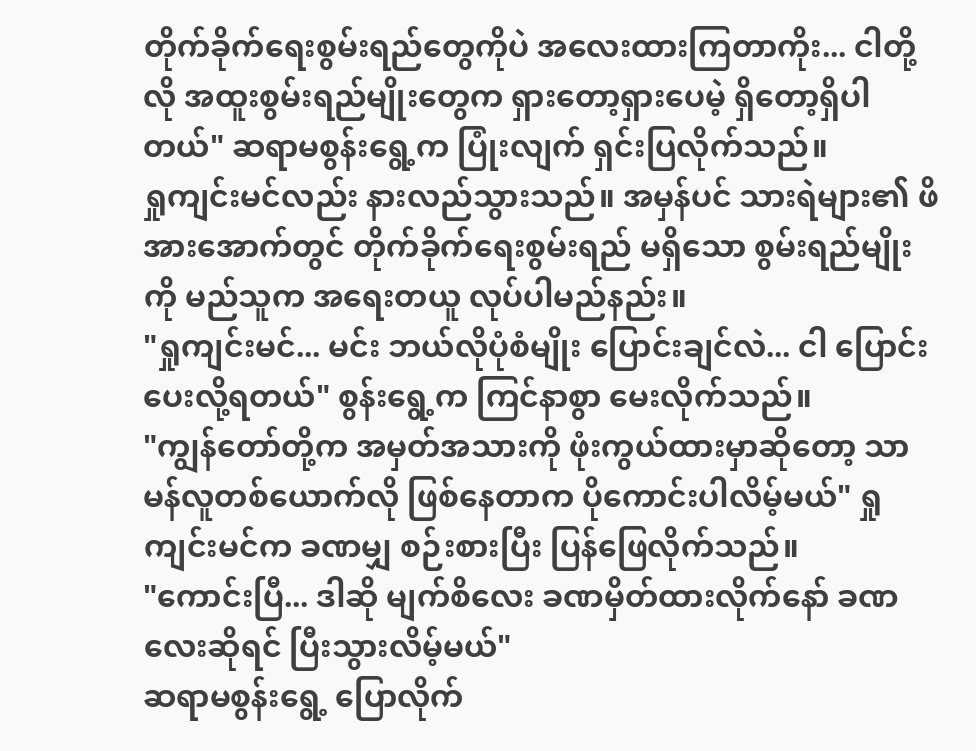တိုက်ခိုက်ရေးစွမ်းရည်တွေကိုပဲ အလေးထားကြတာကိုး... ငါတို့လို အထူးစွမ်းရည်မျိုးတွေက ရှားတော့ရှားပေမဲ့ ရှိတော့ရှိပါတယ်" ဆရာမစွန်းရွေ့က ပြုံးလျက် ရှင်းပြလိုက်သည်။
ရှုကျင်းမင်လည်း နားလည်သွားသည်။ အမှန်ပင် သားရဲများ၏ ဖိအားအောက်တွင် တိုက်ခိုက်ရေးစွမ်းရည် မရှိသော စွမ်းရည်မျိုးကို မည်သူက အရေးတယူ လုပ်ပါမည်နည်း။
"ရှုကျင်းမင်... မင်း ဘယ်လိုပုံစံမျိုး ပြောင်းချင်လဲ... ငါ ပြောင်းပေးလို့ရတယ်" စွန်းရွေ့က ကြင်နာစွာ မေးလိုက်သည်။
"ကျွန်တော်တို့က အမှတ်အသားကို ဖုံးကွယ်ထားမှာဆိုတော့ သာမန်လူတစ်ယောက်လို ဖြစ်နေတာက ပိုကောင်းပါလိမ့်မယ်" ရှုကျင်းမင်က ခဏမျှ စဉ်းစားပြီး ပြန်ဖြေလိုက်သည်။
"ကောင်းပြီ... ဒါဆို မျက်စိလေး ခဏမှိတ်ထားလိုက်နော် ခဏလေးဆိုရင် ပြီးသွားလိမ့်မယ်"
ဆရာမစွန်းရွေ့ ပြောလိုက်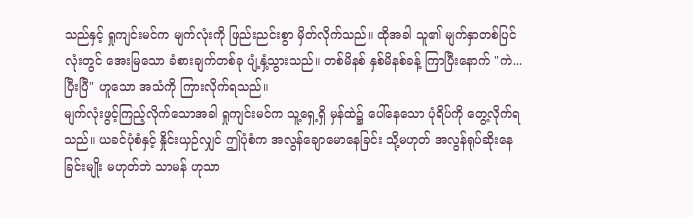သည်နှင့် ရှုကျင်းမင်က မျက်လုံးကို ဖြည်းညင်းစွာ မှိတ်လိုက်သည်။ ထိုအခါ သူ၏ မျက်နှာတစ်ပြင်လုံးတွင် အေးမြသော ခံစားချက်တစ်ခု ပျံ့နှံ့သွားသည်။ တစ်မိနစ် နှစ်မိနစ်ခန့် ကြာပြီးနောက် "ကဲ... ပြီးပြီ" ဟူသော အသံကို ကြားလိုက်ရသည်။
မျက်လုံးဖွင့်ကြည့်လိုက်သောအခါ ရှုကျင်းမင်က သူ့ရှေ့ရှိ မှန်ထဲ၌ ပေါ်နေသော ပုံရိပ်ကို တွေ့လိုက်ရသည်။ ယခင်ပုံစံနှင့် နှိုင်းယှဉ်လျှင် ဤပုံစံက အလွန်ချောမောနေခြင်း သို့မဟုတ် အလွန်ရုပ်ဆိုးနေခြင်းမျိုး မဟုတ်ဘဲ သာမန် ဟုသာ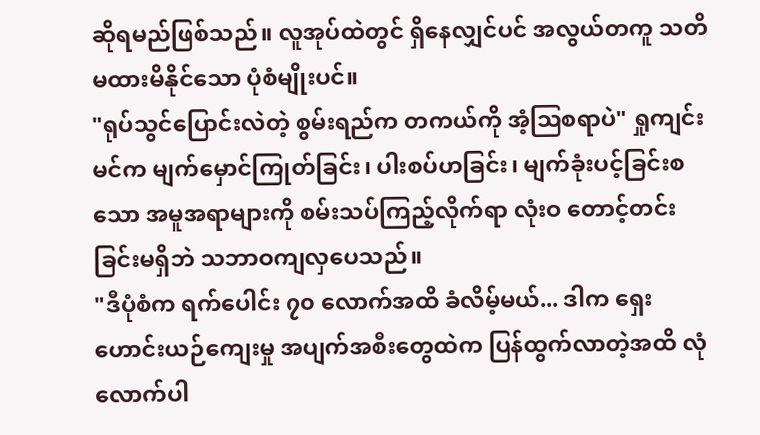ဆိုရမည်ဖြစ်သည်။ လူအုပ်ထဲတွင် ရှိနေလျှင်ပင် အလွယ်တကူ သတိမထားမိနိုင်သော ပုံစံမျိုးပင်။
"ရုပ်သွင်ပြောင်းလဲတဲ့ စွမ်းရည်က တကယ်ကို အံ့ဩစရာပဲ" ရှုကျင်းမင်က မျက်မှောင်ကြုတ်ခြင်း၊ ပါးစပ်ဟခြင်း၊ မျက်ခုံးပင့်ခြင်းစသော အမူအရာများကို စမ်းသပ်ကြည့်လိုက်ရာ လုံးဝ တောင့်တင်းခြင်းမရှိဘဲ သဘာဝကျလှပေသည်။
"ဒီပုံစံက ရက်ပေါင်း ၇၀ လောက်အထိ ခံလိမ့်မယ်... ဒါက ရှေးဟောင်းယဉ်ကျေးမှု အပျက်အစီးတွေထဲက ပြန်ထွက်လာတဲ့အထိ လုံလောက်ပါ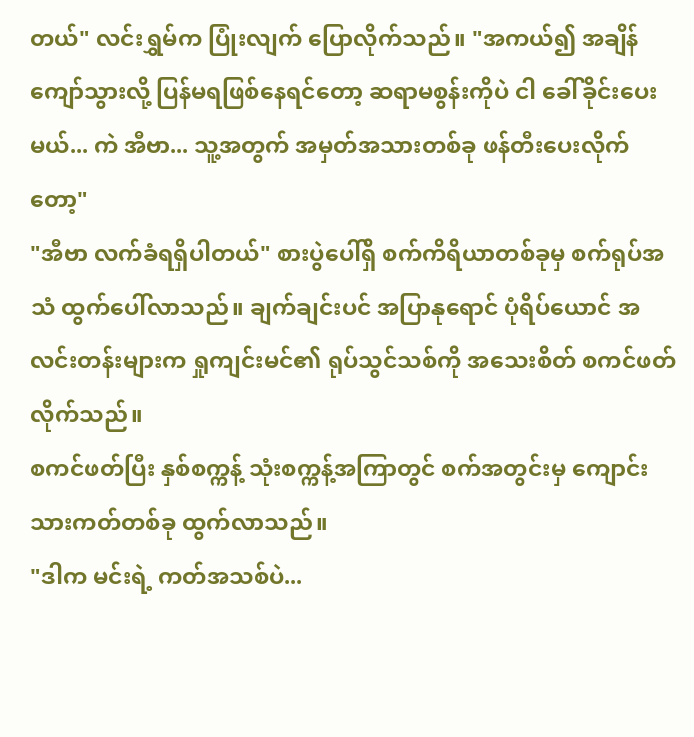တယ်" လင်းရွှမ်က ပြုံးလျက် ပြောလိုက်သည်။ "အကယ်၍ အချိန်ကျော်သွားလို့ ပြန်မရဖြစ်နေရင်တော့ ဆရာမစွန်းကိုပဲ ငါ ခေါ်ခိုင်းပေးမယ်... ကဲ အီဗာ... သူ့အတွက် အမှတ်အသားတစ်ခု ဖန်တီးပေးလိုက်တော့"
"အီဗာ လက်ခံရရှိပါတယ်" စားပွဲပေါ်ရှိ စက်ကိရိယာတစ်ခုမှ စက်ရုပ်အသံ ထွက်ပေါ်လာသည်။ ချက်ချင်းပင် အပြာနုရောင် ပုံရိပ်ယောင် အလင်းတန်းများက ရှုကျင်းမင်၏ ရုပ်သွင်သစ်ကို အသေးစိတ် စကင်ဖတ်လိုက်သည်။
စကင်ဖတ်ပြီး နှစ်စက္ကန့် သုံးစက္ကန့်အကြာတွင် စက်အတွင်းမှ ကျောင်းသားကတ်တစ်ခု ထွက်လာသည်။
"ဒါက မင်းရဲ့ ကတ်အသစ်ပဲ...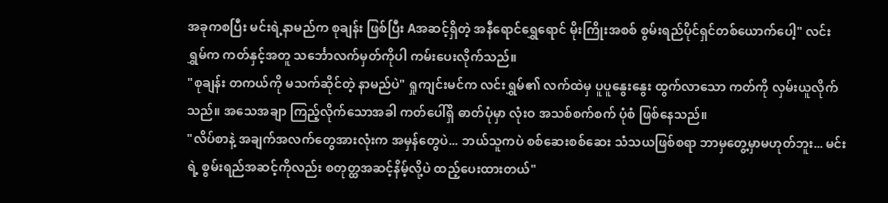အခုကစပြီး မင်းရဲ့နာမည်က စုချန်း ဖြစ်ပြီး Aအဆင့်ရှိတဲ့ အနီရောင်ရွှေရောင် မိုးကြိုးအစစ် စွမ်းရည်ပိုင်ရှင်တစ်ယောက်ပေါ့" လင်းရွှမ်က ကတ်နှင့်အတူ သင်္ဘောလက်မှတ်ကိုပါ ကမ်းပေးလိုက်သည်။
"စုချန်း တကယ်ကို မသက်ဆိုင်တဲ့ နာမည်ပဲ" ရှုကျင်းမင်က လင်းရွှမ်၏ လက်ထဲမှ ပူပူနွေးနွေး ထွက်လာသော ကတ်ကို လှမ်းယူလိုက်သည်။ အသေအချာ ကြည့်လိုက်သောအခါ ကတ်ပေါ်ရှိ ဓာတ်ပုံမှာ လုံးဝ အသစ်စက်စက် ပုံစံ ဖြစ်နေသည်။
"လိပ်စာနဲ့ အချက်အလက်တွေအားလုံးက အမှန်တွေပဲ... ဘယ်သူကပဲ စစ်ဆေးစစ်ဆေး သံသယဖြစ်စရာ ဘာမှတွေ့မှာမဟုတ်ဘူး... မင်းရဲ့ စွမ်းရည်အဆင့်ကိုလည်း စတုတ္ထအဆင့်နိမ့်လို့ပဲ ထည့်ပေးထားတယ်"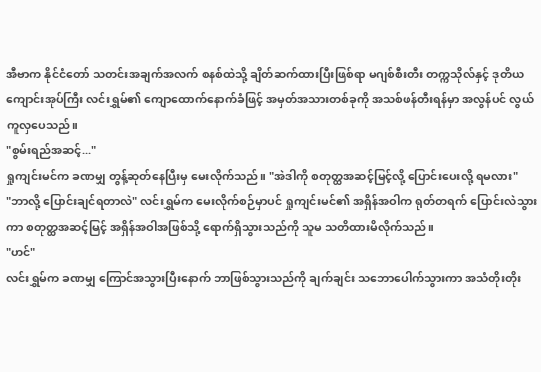အီဗာက နိုင်ငံတော် သတင်းအချက်အလက် စနစ်ထဲသို့ ချိတ်ဆက်ထားပြီးဖြစ်ရာ မဂျစ်စီးတီး တက္ကသိုလ်နှင့် ဒုတိယကျောင်းအုပ်ကြီး လင်းရွှမ်၏ ကျောထောက်နောက်ခံဖြင့် အမှတ်အသားတစ်ခုကို အသစ်ဖန်တီးရန်မှာ အလွန်ပင် လွယ်ကူလှပေသည်။
"စွမ်းရည်အဆင့်..."
ရှုကျင်းမင်က ခဏမျှ တွန့်ဆုတ်နေပြီးမှ မေးလိုက်သည်။ "အဲဒါကို စတုတ္ထအဆင့်မြင့်လို့ ပြောင်းပေးလို့ ရမလား"
"ဘာလို့ ပြောင်းချင်ရတာလဲ" လင်းရွှမ်က မေးလိုက်စဉ်မှာပင် ရှုကျင်းမင်၏ အရှိန်အဝါက ရုတ်တရက် ပြောင်းလဲသွားကာ စတုတ္ထအဆင့်မြင့် အရှိန်အဝါအဖြစ်သို့ ရောက်ရှိသွားသည်ကို သူမ သတိထားမိလိုက်သည်။
"ဟင်"
လင်းရွှမ်က ခဏမျှ ကြောင်အသွားပြီးနောက် ဘာဖြစ်သွားသည်ကို ချက်ချင်း သဘောပေါက်သွားကာ အသံတိုးတိုး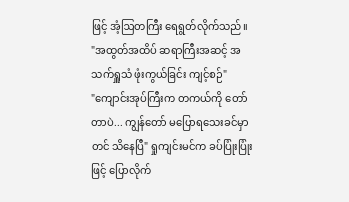ဖြင့် အံ့ဩတကြီး ရေရွတ်လိုက်သည်။
"အထွတ်အထိပ် ဆရာကြီးအဆင့် အသက်ရှူသံ ဖုံးကွယ်ခြင်း ကျင့်စဉ်"
"ကျောင်းအုပ်ကြီးက တကယ်ကို တော်တာပဲ... ကျွန်တော် မပြောရသေးခင်မှာတင် သိနေပြီ" ရှုကျင်းမင်က ခပ်ပြုံးပြုံးဖြင့် ပြောလိုက်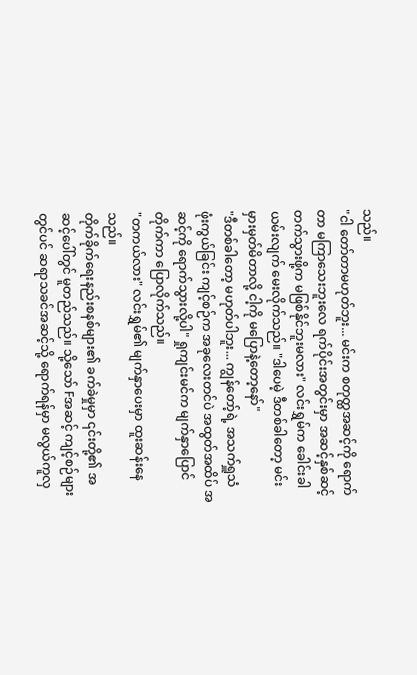သည်။
"ငါ တော်တာမဟုတ်ဘူး... မင်းက စတုတ္ထအဆင့်ကို ရောက်တာ မကြာသေးဘူးလေ ရက်ပိုင်းအတွင်းမှာ အဆင့်နှစ်ဆင့် တက်သွားဖို့က မဖြစ်နိုင်ဘူးမလား" လင်းရွှမ်က ခေါင်းခါယမ်းလျက် မေးလိုက်သည်။ "ဒါပေမဲ့ ဒီတစ်ခါတော့ မင်း မှားမှတ်မိတာလို့ ငါ့ကို မပြောနဲ့တော့နော်"
"ဒီတစ်ခါတော့ မဟုတ်ပါဘူး... ကျွန်တော့်ရဲ့ အသက်ရှူသံ ဖုံးကွယ်ခြင်း ကျင့်စဉ်က အခုလေးတင်ပဲ အထွတ်အထိပ် အဆင့်ကို ရောက်သွားလို့ပါ" ရှုကျင်းမင်က မျက်နှာပြောင်တိုက်ကာ ပြောလိုက်သည်။
"တကယ်လား" လင်းရွှမ်၏ မျက်နှာပေးမှာ ထူးဆန်းနေသည်။
တိုက်ခိုက်ရေးနည်းစနစ်များ၏ ခက်ခဲမှုမှာ ၎င်းတို့၏ အဆင့်ပေါ်တွင် မူတည်သည်။ သို့သော် Fအဆင့် ကျင့်စဉ်များတွင်ပင် ဆရာသခင်အဆင့်သို့ ရောက်ရန်မှာ မလွယ်ကူလှ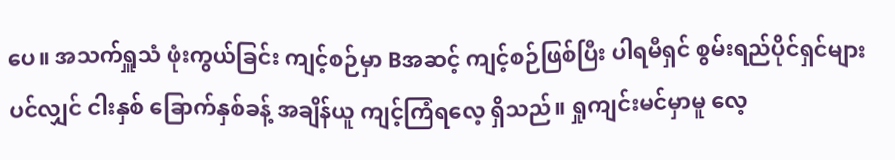ပေ။ အသက်ရှူသံ ဖုံးကွယ်ခြင်း ကျင့်စဉ်မှာ Bအဆင့် ကျင့်စဉ်ဖြစ်ပြီး ပါရမီရှင် စွမ်းရည်ပိုင်ရှင်များပင်လျှင် ငါးနှစ် ခြောက်နှစ်ခန့် အချိန်ယူ ကျင့်ကြံရလေ့ ရှိသည်။ ရှုကျင်းမင်မှာမူ လေ့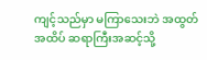ကျင့်သည်မှာ မကြာသေးဘဲ အထွတ်အထိပ် ဆရာကြီးအဆင့်သို့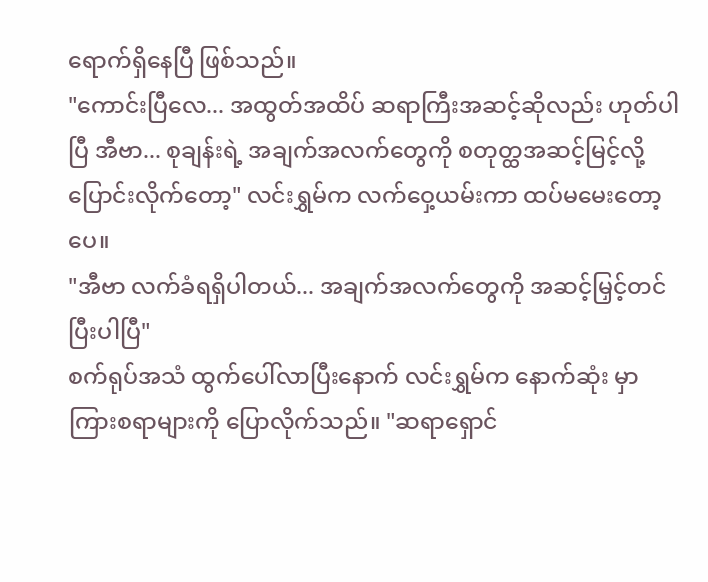ရောက်ရှိနေပြီ ဖြစ်သည်။
"ကောင်းပြီလေ... အထွတ်အထိပ် ဆရာကြီးအဆင့်ဆိုလည်း ဟုတ်ပါပြီ အီဗာ... စုချန်းရဲ့ အချက်အလက်တွေကို စတုတ္ထအဆင့်မြင့်လို့ ပြောင်းလိုက်တော့" လင်းရွှမ်က လက်ဝှေ့ယမ်းကာ ထပ်မမေးတော့ပေ။
"အီဗာ လက်ခံရရှိပါတယ်... အချက်အလက်တွေကို အဆင့်မြှင့်တင်ပြီးပါပြီ"
စက်ရုပ်အသံ ထွက်ပေါ်လာပြီးနောက် လင်းရွှမ်က နောက်ဆုံး မှာကြားစရာများကို ပြောလိုက်သည်။ "ဆရာရှောင်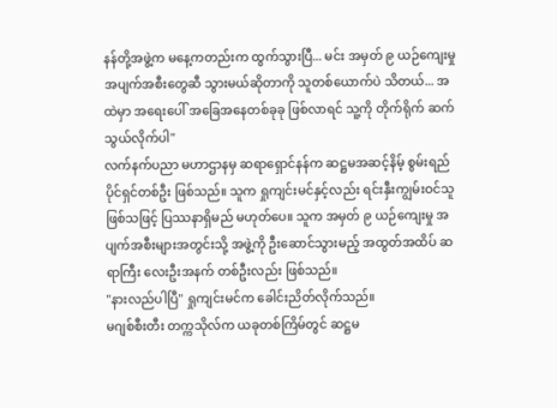နန်တို့အဖွဲ့က မနေ့ကတည်းက ထွက်သွားပြီ... မင်း အမှတ် ၉ ယဉ်ကျေးမှု အပျက်အစီးတွေဆီ သွားမယ်ဆိုတာကို သူတစ်ယောက်ပဲ သိတယ်... အထဲမှာ အရေးပေါ် အခြေအနေတစ်ခုခု ဖြစ်လာရင် သူ့ကို တိုက်ရိုက် ဆက်သွယ်လိုက်ပါ"
လက်နက်ပညာ မဟာဌာနမှ ဆရာရှောင်နန်က ဆဋ္ဌမအဆင့်နိမ့် စွမ်းရည်ပိုင်ရှင်တစ်ဦး ဖြစ်သည်။ သူက ရှုကျင်းမင်နှင့်လည်း ရင်းနှီးကျွမ်းဝင်သူဖြစ်သဖြင့် ပြဿနာရှိမည် မဟုတ်ပေ။ သူက အမှတ် ၉ ယဉ်ကျေးမှု အပျက်အစီးများအတွင်းသို့ အဖွဲ့ကို ဦးဆောင်သွားမည့် အထွတ်အထိပ် ဆရာကြီး လေးဦးအနက် တစ်ဦးလည်း ဖြစ်သည်။
"နားလည်ပါပြီ" ရှုကျင်းမင်က ခေါင်းညိတ်လိုက်သည်။
မဂျစ်စီးတီး တက္ကသိုလ်က ယခုတစ်ကြိမ်တွင် ဆဋ္ဌမ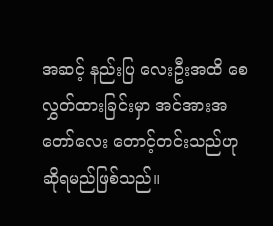အဆင့် နည်းပြ လေးဦးအထိ စေလွှတ်ထားခြင်းမှာ အင်အားအတော်လေး တောင့်တင်းသည်ဟု ဆိုရမည်ဖြစ်သည်။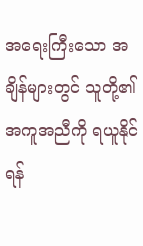အရေးကြီးသော အချိန်များတွင် သူတို့၏ အကူအညီကို ရယူနိုင်ရန်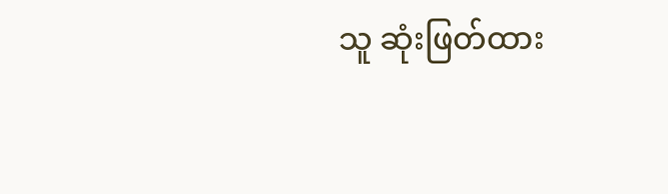သူ ဆုံးဖြတ်ထား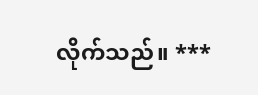လိုက်သည်။ ***